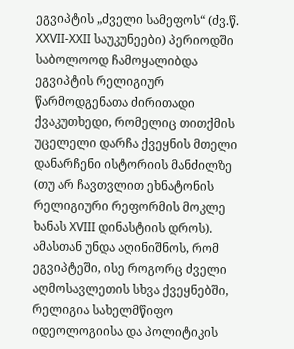ეგვიპტის „ძველი სამეფოს“ (ძვ.წ. XXVII-XXII საუკუნეები) პერიოდში საბოლოოდ ჩამოყალიბდა ეგვიპტის რელიგიურ წარმოდგენათა ძირითადი ქვაკუთხედი, რომელიც თითქმის უცელელი დარჩა ქვეყნის მთელი დანარჩენი ისტორიის მანძილზე (თუ არ ჩავთვლით ეხნატონის რელიგიური რეფორმის მოკლე ხანას XVIII დინასტიის დროს). ამასთან უნდა აღინიშნოს, რომ ეგვიპტეში, ისე როგორც ძველი აღმოსავლეთის სხვა ქვეყნებში, რელიგია სახელმწიფო იდეოლოგიისა და პოლიტიკის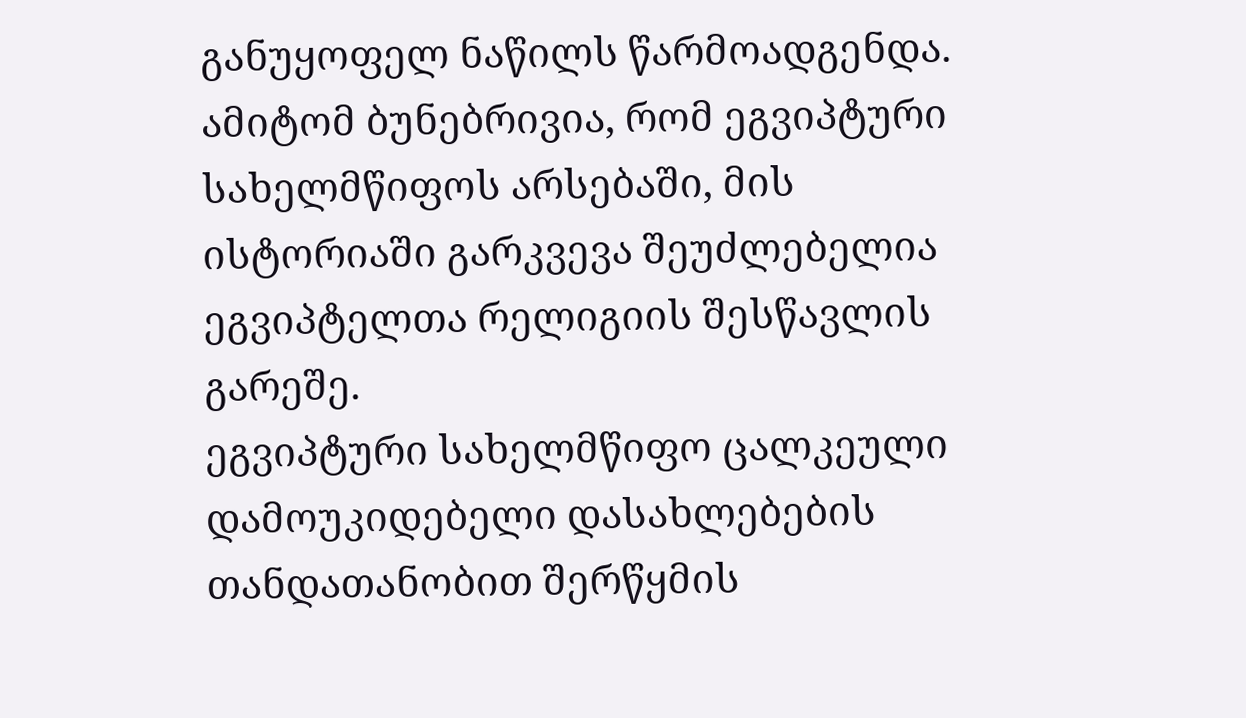განუყოფელ ნაწილს წარმოადგენდა. ამიტომ ბუნებრივია, რომ ეგვიპტური სახელმწიფოს არსებაში, მის ისტორიაში გარკვევა შეუძლებელია ეგვიპტელთა რელიგიის შესწავლის გარეშე.
ეგვიპტური სახელმწიფო ცალკეული დამოუკიდებელი დასახლებების თანდათანობით შერწყმის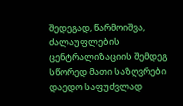შედეგად, წარმოიშვა, ძალაუფლების ცენტრალიზაციის შემდეგ სწორედ მათი საზღვრები დაედო საფუძვლად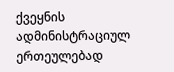ქვეყნის ადმინისტრაციულ ერთეულებად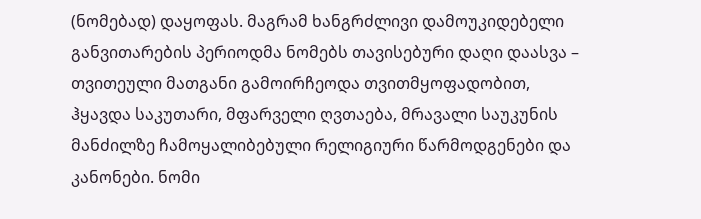(ნომებად) დაყოფას. მაგრამ ხანგრძლივი დამოუკიდებელი განვითარების პერიოდმა ნომებს თავისებური დაღი დაასვა – თვითეული მათგანი გამოირჩეოდა თვითმყოფადობით, ჰყავდა საკუთარი, მფარველი ღვთაება, მრავალი საუკუნის მანძილზე ჩამოყალიბებული რელიგიური წარმოდგენები და კანონები. ნომი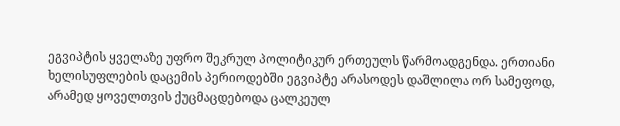ეგვიპტის ყველაზე უფრო შეკრულ პოლიტიკურ ერთეულს წარმოადგენდა. ერთიანი ხელისუფლების დაცემის პერიოდებში ეგვიპტე არასოდეს დაშლილა ორ სამეფოდ, არამედ ყოველთვის ქუცმაცდებოდა ცალკეულ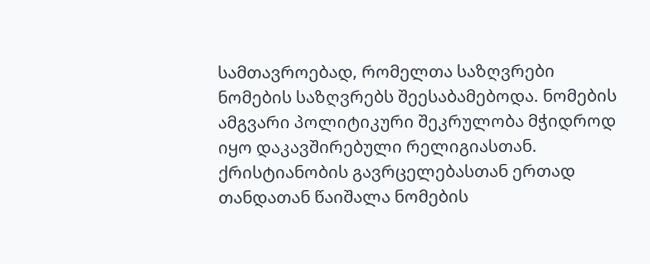სამთავროებად, რომელთა საზღვრები ნომების საზღვრებს შეესაბამებოდა. ნომების ამგვარი პოლიტიკური შეკრულობა მჭიდროდ იყო დაკავშირებული რელიგიასთან. ქრისტიანობის გავრცელებასთან ერთად თანდათან წაიშალა ნომების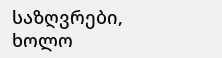საზღვრები, ხოლო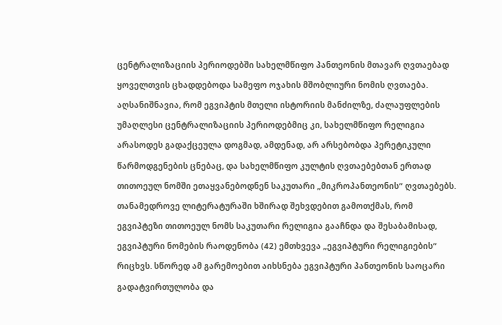ცენტრალიზაციის პერიოდებში სახელმწიფო პანთეონის მთავარ ღვთაებად ყოველთვის ცხადდებოდა სამეფო ოჯახის მშობლიური ნომის ღვთაება.
აღსანიშნავია, რომ ეგვიპტის მთელი ისტორიის მანძილზე, ძალაუფლების უმაღლესი ცენტრალიზაციის პერიოდებმიც კი, სახელმწიფო რელიგია არასოდეს გადაქცეულა დოგმად, ამდენად, არ არსებობდა პერეტიკული წარმოდგენების ცნებაც, და სახელმწიფო კულტის ღვთაებებთან ერთად თითოეულ ნომში ეთაყვანებოდნენ საკუთარი „მიკროპანთეონის“ ღვთაებებს. თანამედროვე ლიტერატურაში ხშირად შეხვდებით გამოთქმას, რომ ეგვიპტეზი თითოეულ ნომს საკუთარი რელიგია გააჩნდა და შესაბამისად, ეგვიპტური ნომების რაოდენობა (42) ემთხვევა „ეგვიპტური რელიგიების“ რიცხვს. სწორედ ამ გარემოებით აიხსნება ეგვიპტური პანთეონის საოცარი გადატვირთულობა და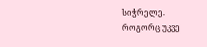სიჭრელე.
როგორც უკვე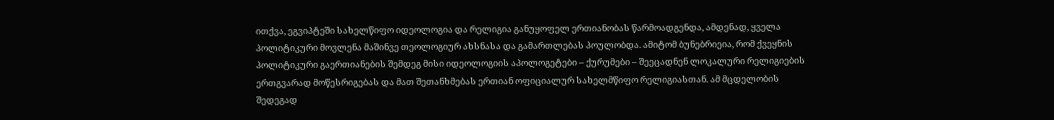ითქვა, ეგვიპტეში სახელწიფო იდეოლოგია და რელიგია განუყოფელ ერთიანობას წარმოადგენდა, ამდენად, ყველა პოლიტიკური მოვლენა მაშინვე თეოლოგიურ ახსნასა და გამართლებას პოულობდა. ამიტომ ბუნებრიეია, რომ ქვეყნის პოლიტიკური გაერთიანების შემდეგ მისი იდეოლოგიის აპოლოგეტები – ქურუმები – შეეცადნენ ლოკალური რელიგიების ერთგვარად მოწესრიგებას და მათ შეთანხმებას ერთიან ოფიციალურ სახელმწიფო რელიგიასთან. ამ მცდელობის შედეგად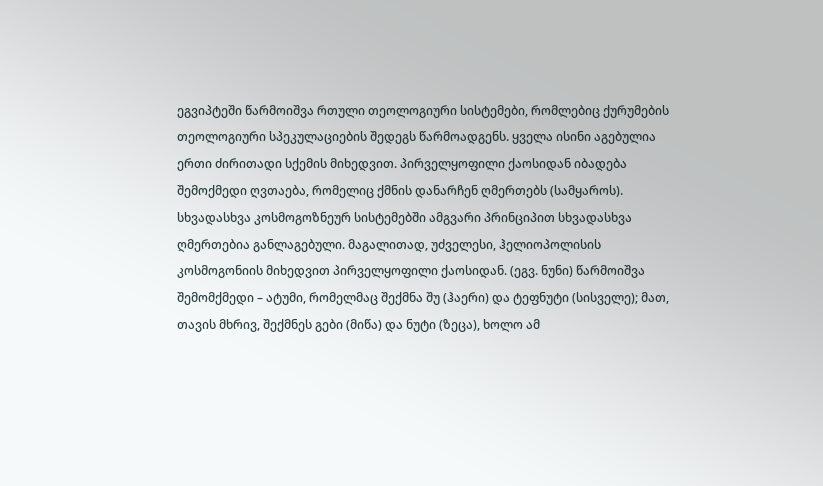ეგვიპტეში წარმოიშვა რთული თეოლოგიური სისტემები, რომლებიც ქურუმების თეოლოგიური სპეკულაციების შედეგს წარმოადგენს. ყველა ისინი აგებულია ერთი ძირითადი სქემის მიხედვით. პირველყოფილი ქაოსიდან იბადება შემოქმედი ღვთაება, რომელიც ქმნის დანარჩენ ღმერთებს (სამყაროს). სხვადასხვა კოსმოგოზნეურ სისტემებში ამგვარი პრინციპით სხვადასხვა ღმერთებია განლაგებული. მაგალითად, უძველესი, ჰელიოპოლისის კოსმოგონიის მიხედვით პირველყოფილი ქაოსიდან. (ეგვ. ნუნი) წარმოიშვა შემომქმედი – ატუმი, რომელმაც შექმნა შუ (ჰაერი) და ტეფნუტი (სისველე); მათ, თავის მხრივ, შექმნეს გები (მიწა) და ნუტი (ზეცა), ხოლო ამ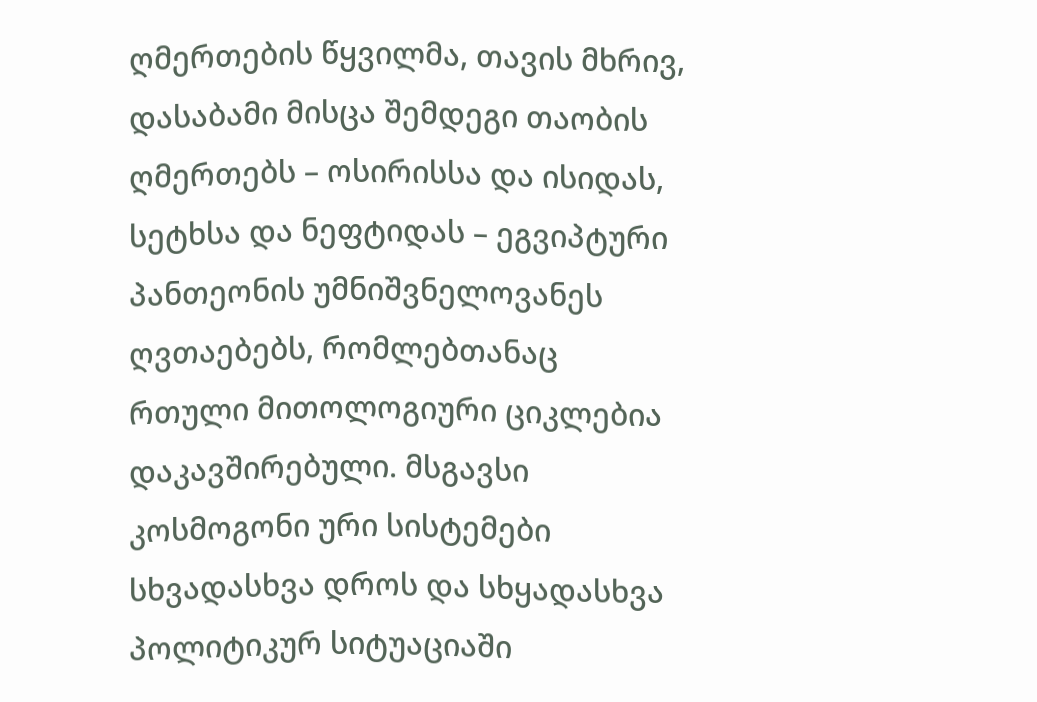ღმერთების წყვილმა, თავის მხრივ, დასაბამი მისცა შემდეგი თაობის ღმერთებს – ოსირისსა და ისიდას, სეტხსა და ნეფტიდას – ეგვიპტური პანთეონის უმნიშვნელოვანეს ღვთაებებს, რომლებთანაც რთული მითოლოგიური ციკლებია დაკავშირებული. მსგავსი კოსმოგონი ური სისტემები სხვადასხვა დროს და სხყადასხვა პოლიტიკურ სიტუაციაში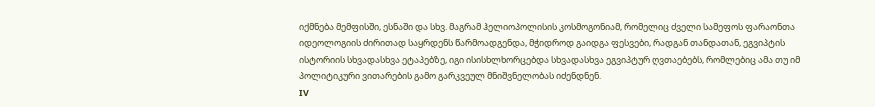იქმნება მემფისში, ესნაში და სხვ. მაგრამ ჰელიოპოლისის კოსმოგონიამ, რომელიც ძველი სამეფოს ფარაონთა იდეოლოგიის ძირითად საყრდენს წარმოადგენდა, მჭიდროდ გაიდგა ფესვები, რადგან თანდათან, ეგვიპტის ისტორიის სხვადასხვა ეტაპებზე, იგი ისისხლხორცებდა სხვადასხვა ეგვიპტურ ღვთაებებს, რომლებიც ამა თუ იმ პოლიტიკური ვითარების გამო გარკვეულ მნიშვნელობას იძენდნენ.
IV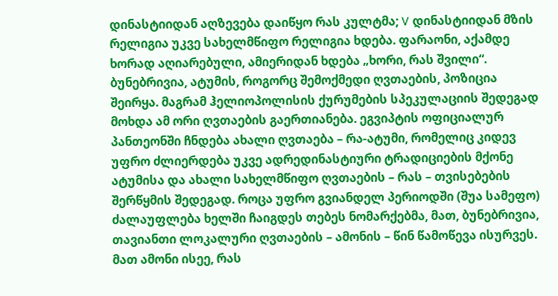დინასტიიდან აღზევება დაიწყო რას კულტმა; V დინასტიიდან მზის რელიგია უკვე სახელმწიფო რელიგია ხდება. ფარაონი, აქამდე ხორად აღიარებული, ამიერიდან ხდება „ხორი, რას შვილი“. ბუნებრივია, ატუმის, როგორც შემოქმედი ღვთაების, პოზიცია შეირყა. მაგრამ ჰელიოპოლისის ქურუმების სპეკულაციის შედეგად მოხდა ამ ორი ღვთაების გაერთიანება. ეგვიპტის ოფიციალურ პანთეონში ჩნდება ახალი ღვთაება – რა-ატუმი, რომელიც კიდევ უფრო ძლიერდება უკვე ადრედინასტიური ტრადიციების მქონე ატუმისა და ახალი სახელმწიფო ღვთაების – რას – თვისებების შერწყმის შედეგად. როცა უფრო გვიანდელ პერიოდში (შუა სამეფო) ძალაუფლება ხელში ჩაიგდეს თებეს ნომარქებმა, მათ, ბუნებრივია, თავიანთი ლოკალური ღვთაების – ამონის – წინ წამოწევა ისურვეს. მათ ამონი ისეე, რას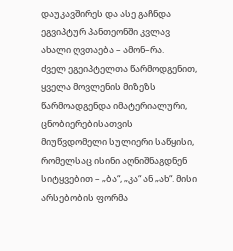დაუკავშირეს და ასე გაჩნდა ეგვიპტურ პანთეონში კვლავ ახალი ღვთაება – ამონ–რა.
ძველ ეგეიპტელთა წარმოდგენით, ყველა მოვლენის მიზეზს წარმოადგენდა იმატერიალური, ცნობიერებისათვის მიუწვდომელი სულიერი საწყისი, რომელსაც ისინი აღნიშნაგდნენ სიტყვებით – „ბა“, „კა“ ან „ახ“. მისი არსებობის ფორმა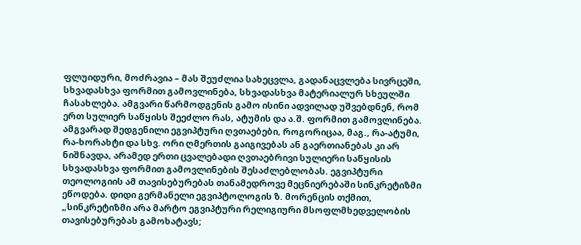ფლუიდური, მოძრავია – მას შეუძლია სახეცვლა, გადანაცვლება სივრცეში, სხვადასხვა ფორმით გამოვლინება, სხვადასხვა მატერიალურ სხეულში ჩასახლება. ამგვარი წარმოდგენის გამო ისინი ადვილად უშვებდნენ, რომ ერთ სულიერ საწყისს შეეძლო რას, ატუმის და ა.შ. ფორმით გამოვლინება. ამგვარად შედგენილი ეგვიპტური ღვთაებები, როგორიცაა, მაგ., რა-ატუმი, რა-ხორახტი და სხვ. ორი ღმერთის გაიგივებას ან გაერთიანებას კი არ ნიშნავდა, არამედ ერთი ცვალებადი ღვთაებრივი სულიერი საწყისის სხვადასხვა ფორმით გამოვლინების შესაძლებლობას. ეგვიპტური თეოლოგიის ამ თავისებურებას თანამედროვე მეცნიერებაში სინკრეტიზმი ეწოდება. დიდი გერმანელი ეგვიპტოლოგის ზ. მორენცის თქმით, „სინკრეტიზმი არა მარტო ეგვიპტური რელიგიური მსოფლმხედველობის თავისებურებას გამოხატავს;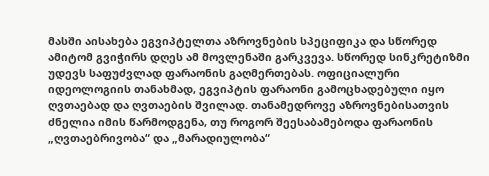მასში აისახება ეგვიპტელთა აზროვნების სპეციფიკა და სწორედ ამიტომ გვიჭირს დღეს ამ მოვლენაში გარკვევა. სწორედ სინკრეტიზმი უდევს საფუძვლად ფარაონის გაღმერთებას. ოფიციალური იდეოლოგიის თანახმად, ეგვიპტის ფარაონი გამოცხადებული იყო ღვთაებად და ღვთაების შვილად. თანამედროვე აზროვნებისათვის ძნელია იმის წარმოდგენა, თუ როგორ შეესაბამებოდა ფარაონის „ღვთაებრივობა“ და „მარადიულობა“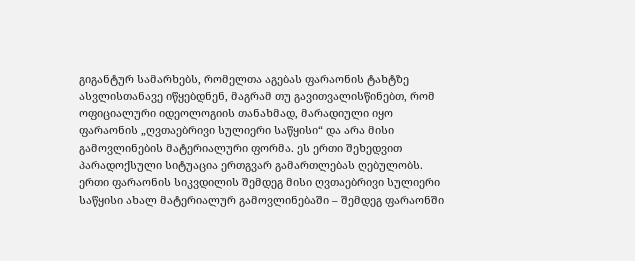გიგანტურ სამარხებს, რომელთა აგებას ფარაონის ტახტზე ასვლისთანავე იწყებდნენ, მაგრამ თუ გავითვალისწინებთ, რომ ოფიციალური იდეოლოგიის თანახმად, მარადიული იყო ფარაონის „ღვთაებრივი სულიერი საწყისი“ და არა მისი გამოვლინების მატერიალური ფორმა. ეს ერთი შეხედვით პარადოქსული სიტუაცია ერთგვარ გამართლებას ღებულობს. ერთი ფარაონის სიკვდილის შემდეგ მისი ღვთაებრივი სულიერი საწყისი ახალ მატერიალურ გამოვლინებაში – შემდეგ ფარაონში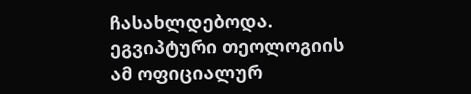ჩასახლდებოდა. ეგვიპტური თეოლოგიის ამ ოფიციალურ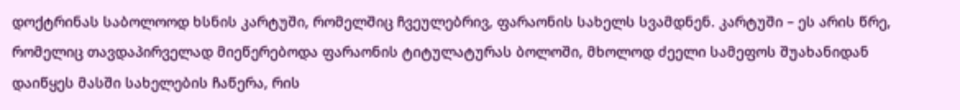დოქტრინას საბოლოოდ ხსნის კარტუში, რომელშიც ჩვეულებრივ, ფარაონის სახელს სვამდნენ. კარტუში – ეს არის წრე, რომელიც თავდაპირველად მიეწერებოდა ფარაონის ტიტულატურას ბოლოში, მხოლოდ ძეელი სამეფოს შუახანიდან დაიწყეს მასში სახელების ჩაწერა, რის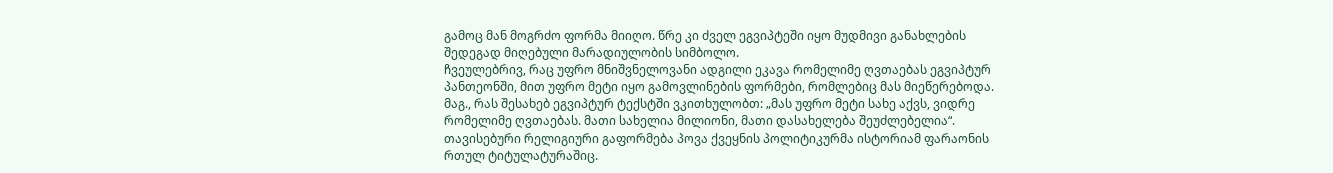გამოც მან მოგრძო ფორმა მიიღო. წრე კი ძველ ეგვიპტეში იყო მუდმივი განახლების შედეგად მიღებული მარადიულობის სიმბოლო.
ჩვეულებრივ, რაც უფრო მნიშვნელოვანი ადგილი ეკავა რომელიმე ღვთაებას ეგვიპტურ პანთეონში, მით უფრო მეტი იყო გამოვლინების ფორმები, რომლებიც მას მიეწერებოდა. მაგ., რას შესახებ ეგვიპტურ ტექსტში ვკითხულობთ: „მას უფრო მეტი სახე აქვს, ვიდრე რომელიმე ღვთაებას. მათი სახელია მილიონი, მათი დასახელება შეუძლებელია“.
თავისებური რელიგიური გაფორმება პოვა ქვეყნის პოლიტიკურმა ისტორიამ ფარაონის რთულ ტიტულატურაშიც.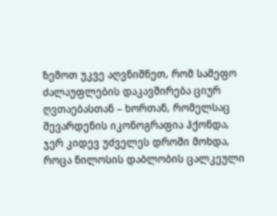ზემოთ უკვე აღვნიშნეთ, რომ სამეფო ძალაუფლების დაკავშირება ციურ ღვთაებასთან – ხორთან, რომელსაც შევარდენის იკონოგრაფია ჰქონდა, ჯერ კიდევ უძველეს დროში მოხდა, როცა ნილოსის დაბლობის ცალკეული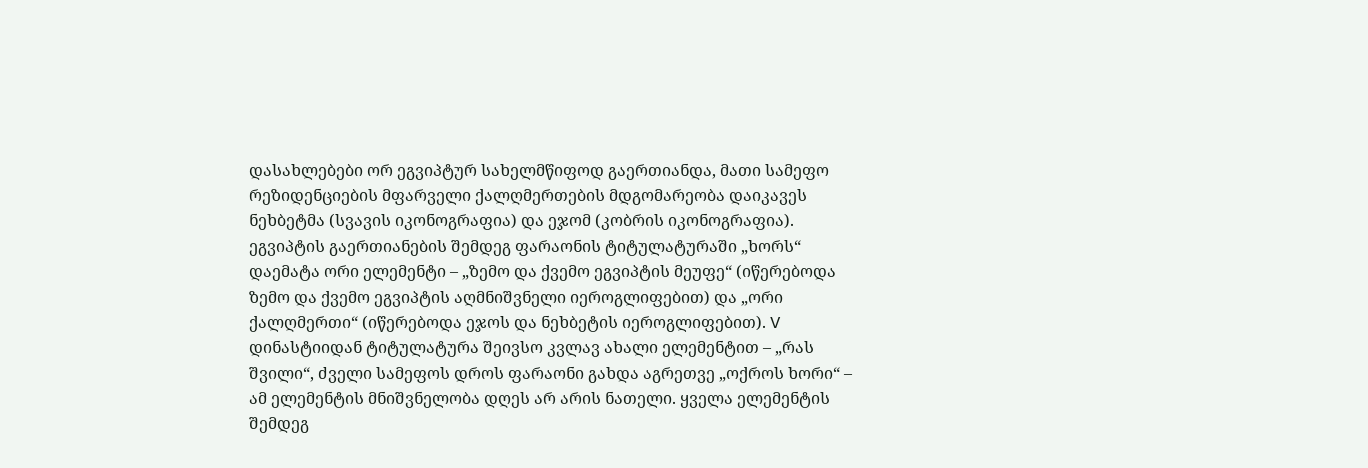დასახლებები ორ ეგვიპტურ სახელმწიფოდ გაერთიანდა, მათი სამეფო რეზიდენციების მფარველი ქალღმერთების მდგომარეობა დაიკავეს ნეხბეტმა (სვავის იკონოგრაფია) და ეჯომ (კობრის იკონოგრაფია). ეგვიპტის გაერთიანების შემდეგ ფარაონის ტიტულატურაში „ხორს“ დაემატა ორი ელემენტი – „ზემო და ქვემო ეგვიპტის მეუფე“ (იწერებოდა ზემო და ქვემო ეგვიპტის აღმნიშვნელი იეროგლიფებით) და „ორი ქალღმერთი“ (იწერებოდა ეჯოს და ნეხბეტის იეროგლიფებით). V დინასტიიდან ტიტულატურა შეივსო კვლავ ახალი ელემენტით – „რას შვილი“, ძველი სამეფოს დროს ფარაონი გახდა აგრეთვე „ოქროს ხორი“ – ამ ელემენტის მნიშვნელობა დღეს არ არის ნათელი. ყველა ელემენტის შემდეგ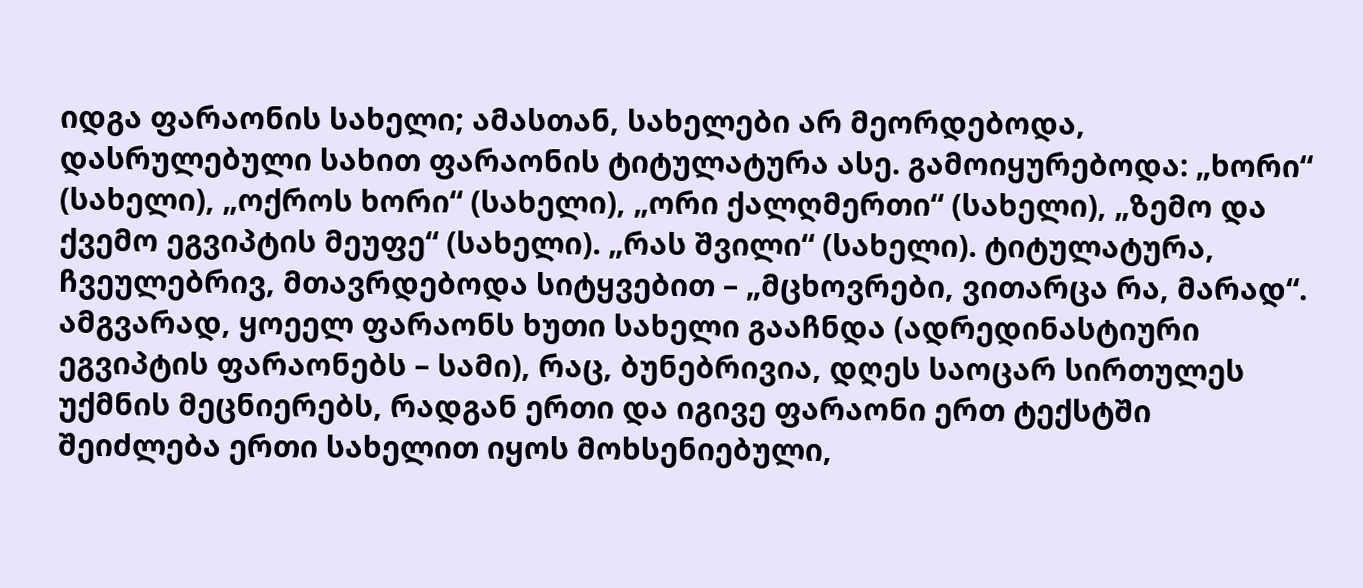იდგა ფარაონის სახელი; ამასთან, სახელები არ მეორდებოდა, დასრულებული სახით ფარაონის ტიტულატურა ასე. გამოიყურებოდა: „ხორი“ (სახელი), „ოქროს ხორი“ (სახელი), „ორი ქალღმერთი“ (სახელი), „ზემო და ქვემო ეგვიპტის მეუფე“ (სახელი). „რას შვილი“ (სახელი). ტიტულატურა, ჩვეულებრივ, მთავრდებოდა სიტყვებით – „მცხოვრები, ვითარცა რა, მარად“. ამგვარად, ყოეელ ფარაონს ხუთი სახელი გააჩნდა (ადრედინასტიური ეგვიპტის ფარაონებს – სამი), რაც, ბუნებრივია, დღეს საოცარ სირთულეს უქმნის მეცნიერებს, რადგან ერთი და იგივე ფარაონი ერთ ტექსტში შეიძლება ერთი სახელით იყოს მოხსენიებული,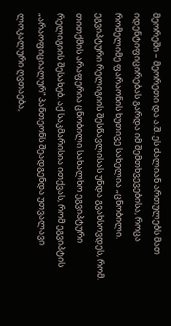მეორეში – მეორეთი და ა.შ. ეს ძალიან ართულებს მათ იდენტიფიცირებას გარდა იმ შემთხვევებისა, როცა რომელიმე ფარაონის ხუთივე სახელია „ცნობილი.
ეგვიპტური რელიგიის შესწავლისას უნდა გვახსოვდეს, რომ. თითქმის არაფერია ცნობილი სახალხო ეგვიპტური რელიგიის შესახებ. აქ საკმარისია ითქვას, რომ ეგვიპტის „არაოფიციალურ“ პანთეონს შეადგენდა უთვალავი ლოკალური ღვთაება,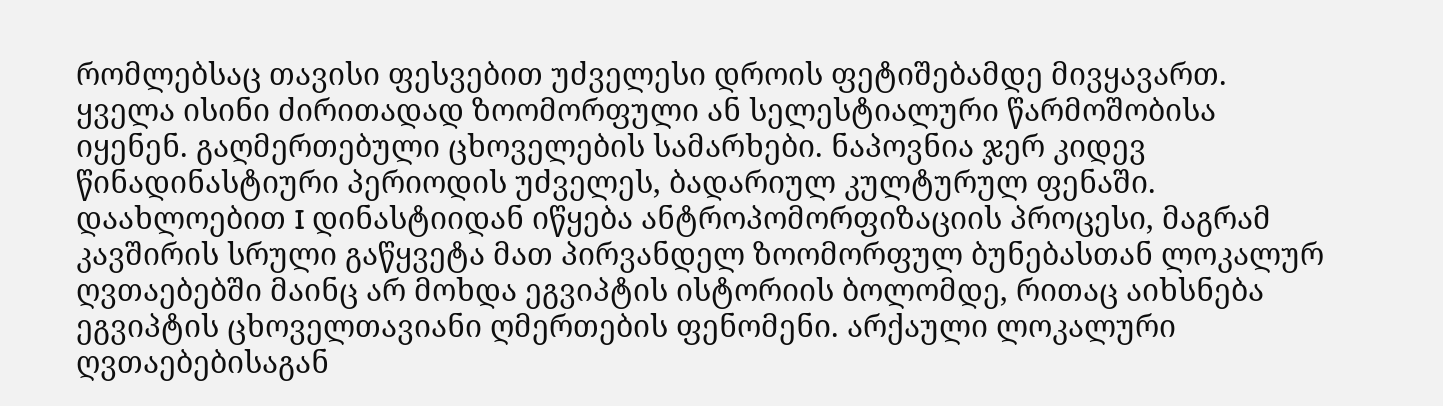რომლებსაც თავისი ფესვებით უძველესი დროის ფეტიშებამდე მივყავართ. ყველა ისინი ძირითადად ზოომორფული ან სელესტიალური წარმოშობისა იყენენ. გაღმერთებული ცხოველების სამარხები. ნაპოვნია ჯერ კიდევ წინადინასტიური პერიოდის უძველეს, ბადარიულ კულტურულ ფენაში. დაახლოებით I დინასტიიდან იწყება ანტროპომორფიზაციის პროცესი, მაგრამ კავშირის სრული გაწყვეტა მათ პირვანდელ ზოომორფულ ბუნებასთან ლოკალურ ღვთაებებში მაინც არ მოხდა ეგვიპტის ისტორიის ბოლომდე, რითაც აიხსნება ეგვიპტის ცხოველთავიანი ღმერთების ფენომენი. არქაული ლოკალური ღვთაებებისაგან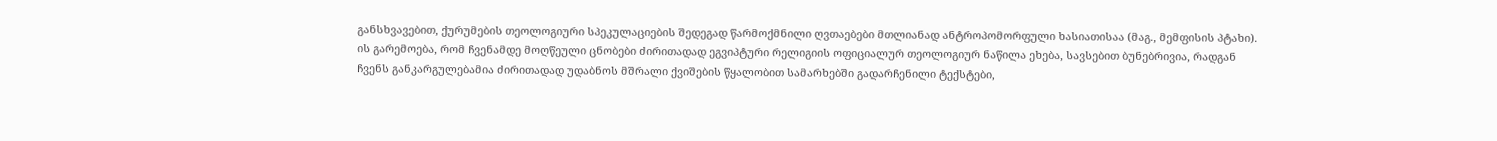განსხვავებით, ქურუმების თეოლოგიური სპეკულაციების შედეგად წარმოქმნილი ღვთაებები მთლიანად ანტროპომორფული ხასიათისაა (მაგ., მემფისის პტახი).
ის გარემოება, რომ ჩვენამდე მოღწეული ცნობები ძირითადად ეგვიპტური რელიგიის ოფიციალურ თეოლოგიურ ნაწილა ეხება, სავსებით ბუნებრივია, რადგან ჩვენს განკარგულებამია ძირითადად უდაბნოს მშრალი ქვიშების წყალობით სამარხებში გადარჩენილი ტექსტები,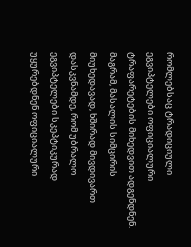რომლებსაც ტრადიციული ეგვიპტელები ოფიციალური ტრაფარეტების მიხედვით ადგენდნენ. მაგრამ, მასალის სიმცირის მიუხედავად, ხშირად მივდივართ დასკვნამდე, რომ უბრალო ეგვიპტელები სკეპტიკურად უყურებდნენ ოფიციალური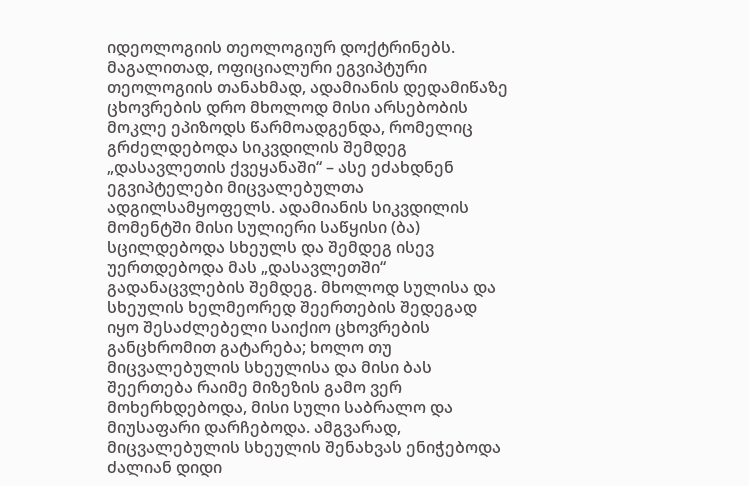იდეოლოგიის თეოლოგიურ დოქტრინებს. მაგალითად, ოფიციალური ეგვიპტური თეოლოგიის თანახმად, ადამიანის დედამიწაზე ცხოვრების დრო მხოლოდ მისი არსებობის მოკლე ეპიზოდს წარმოადგენდა, რომელიც გრძელდებოდა სიკვდილის შემდეგ „დასავლეთის ქვეყანაში“ – ასე ეძახდნენ ეგვიპტელები მიცვალებულთა ადგილსამყოფელს. ადამიანის სიკვდილის მომენტში მისი სულიერი საწყისი (ბა) სცილდებოდა სხეულს და შემდეგ ისევ უერთდებოდა მას „დასავლეთში“ გადანაცვლების შემდეგ. მხოლოდ სულისა და სხეულის ხელმეორედ შეერთების შედეგად იყო შესაძლებელი საიქიო ცხოვრების განცხრომით გატარება; ხოლო თუ მიცვალებულის სხეულისა და მისი ბას შეერთება რაიმე მიზეზის გამო ვერ მოხერხდებოდა, მისი სული საბრალო და მიუსაფარი დარჩებოდა. ამგვარად, მიცვალებულის სხეულის შენახვას ენიჭებოდა ძალიან დიდი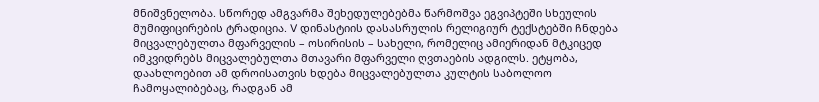მნიშვნელობა. სწორედ ამგვარმა შეხედულებებმა წარმოშვა ეგვიპტეში სხეულის მუმიფიცირების ტრადიცია. V დინასტიის დასასრულის რელიგიურ ტექსტებში ჩნდება მიცვალებულთა მფარველის – ოსირისის – სახელი, რომელიც ამიერიდან მტკიცედ იმკვიდრებს მიცვალებულთა მთავარი მფარველი ღვთაების ადგილს. ეტყობა, დაახლოებით ამ დროისათვის ხდება მიცვალებულთა კულტის საბოლოო ჩამოყალიბებაც, რადგან ამ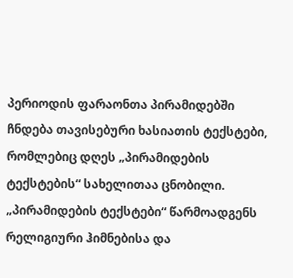პერიოდის ფარაონთა პირამიდებში ჩნდება თავისებური ხასიათის ტექსტები, რომლებიც დღეს „პირამიდების ტექსტების“ სახელითაა ცნობილი. „პირამიდების ტექსტები“ წარმოადგენს რელიგიური ჰიმნებისა და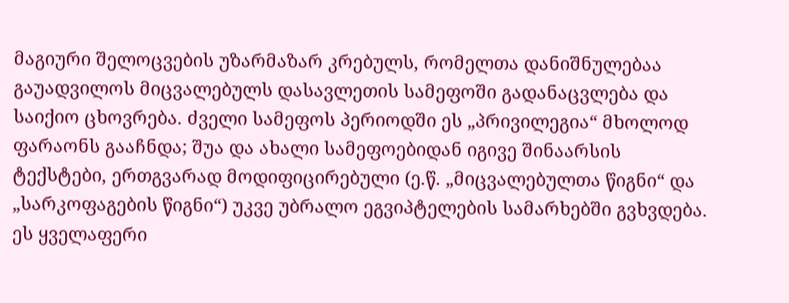მაგიური შელოცვების უზარმაზარ კრებულს, რომელთა დანიშნულებაა გაუადვილოს მიცვალებულს დასავლეთის სამეფოში გადანაცვლება და საიქიო ცხოვრება. ძველი სამეფოს პერიოდში ეს „პრივილეგია“ მხოლოდ ფარაონს გააჩნდა; შუა და ახალი სამეფოებიდან იგივე შინაარსის ტექსტები, ერთგვარად მოდიფიცირებული (ე.წ. „მიცვალებულთა წიგნი“ და „სარკოფაგების წიგნი“) უკვე უბრალო ეგვიპტელების სამარხებში გვხვდება. ეს ყველაფერი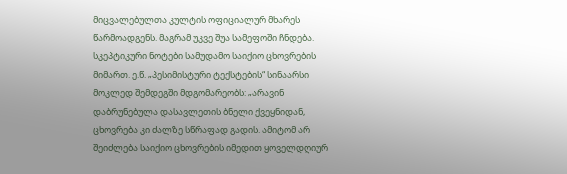მიცვალებულთა კულტის ოფიციალურ მხარეს წარმოადგენს. მაგრამ უკვე შუა სამეფოში ჩნდება. სკეპტიკური ნოტები სამუდამო საიქიო ცხოვრების მიმართ. ე.წ. „პესიმისტური ტექსტების“ სინაარსი მოკლედ შემდეგში მდგომარეობს: „არავინ დაბრუნებულა დასავლეთის ბნელი ქვეყნიდან, ცხოვრება კი ძალზე სწრაფად გადის. ამიტომ არ შეიძლება საიქიო ცხოვრების იმედით ყოველდღიურ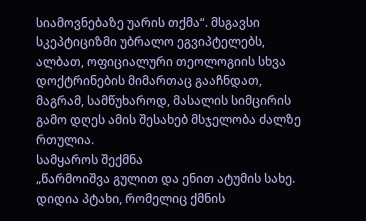სიამოვნებაზე უარის თქმა“. მსგავსი სკეპტიციზმი უბრალო ეგვიპტელებს, ალბათ, ოფიციალური თეოლოგიის სხვა დოქტრინების მიმართაც გააჩნდათ, მაგრამ, სამწუხაროდ, მასალის სიმცირის გამო დღეს ამის შესახებ მსჯელობა ძალზე რთულია.
სამყაროს შექმნა
„წარმოიშვა გულით და ენით ატუმის სახე. დიდია პტახი, რომელიც ქმნის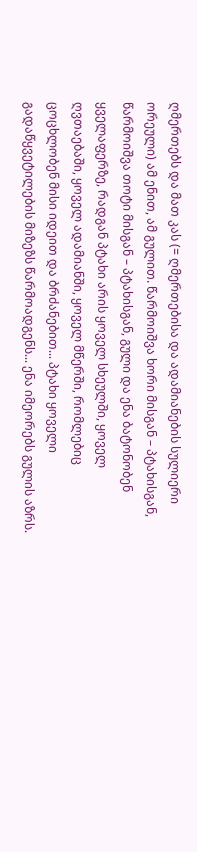ღმერთებს და მათ კას (= ღმერთებისა და ადამიანების სულიერი ორეული) ამ ენით, ამ გულით. წარმოიშვა ხორი მისგან – პტახისგან, წარმოიშვა თოტი მისგან – პტახისგან, გული და ენა ბატონობენ ყველაფერზე, რადგან პტახი არის ყოველ სხეულში, ყოველ ღვთაებაში, ყოველ ადამიანში, ყოველ მწერში, რომლებიც ცოცხლობენ მისი იდეით და ბრძანებით... პტახი ყოველი გადაწყვეტილების მიზეზს წარმოადგენს... ენა იმეორებს გულის აზრს.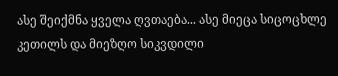ასე შეიქმნა ყველა ღვთაება... ასე მიეცა სიცოცხლე კეთილს და მიეზღო სიკვდილი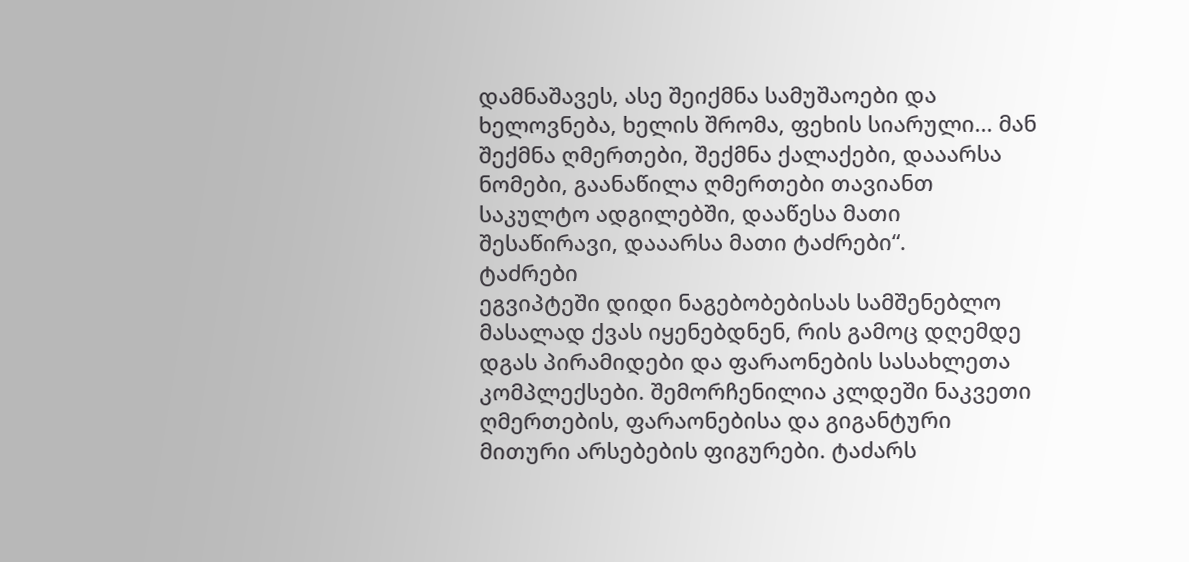დამნაშავეს, ასე შეიქმნა სამუშაოები და ხელოვნება, ხელის შრომა, ფეხის სიარული... მან შექმნა ღმერთები, შექმნა ქალაქები, დააარსა ნომები, გაანაწილა ღმერთები თავიანთ საკულტო ადგილებში, დააწესა მათი შესაწირავი, დააარსა მათი ტაძრები“.
ტაძრები
ეგვიპტეში დიდი ნაგებობებისას სამშენებლო მასალად ქვას იყენებდნენ, რის გამოც დღემდე დგას პირამიდები და ფარაონების სასახლეთა კომპლექსები. შემორჩენილია კლდეში ნაკვეთი ღმერთების, ფარაონებისა და გიგანტური მითური არსებების ფიგურები. ტაძარს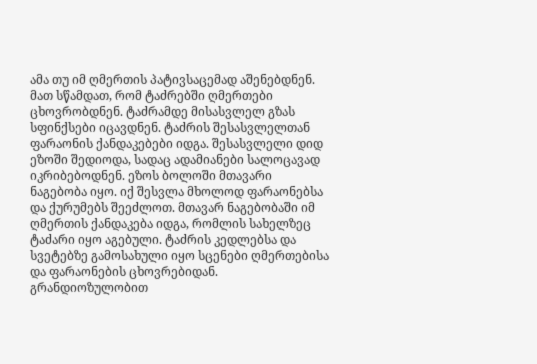ამა თუ იმ ღმერთის პატივსაცემად აშენებდნენ. მათ სწამდათ, რომ ტაძრებში ღმერთები ცხოვრობდნენ. ტაძრამდე მისასვლელ გზას სფინქსები იცავდნენ. ტაძრის შესასვლელთან ფარაონის ქანდაკებები იდგა. შესასვლელი დიდ ეზოში შედიოდა, სადაც ადამიანები სალოცავად იკრიბებოდნენ. ეზოს ბოლოში მთავარი ნაგებობა იყო. იქ შესვლა მხოლოდ ფარაონებსა და ქურუმებს შეეძლოთ. მთავარ ნაგებობაში იმ ღმერთის ქანდაკება იდგა, რომლის სახელზეც ტაძარი იყო აგებული. ტაძრის კედლებსა და სვეტებზე გამოსახული იყო სცენები ღმერთებისა და ფარაონების ცხოვრებიდან. გრანდიოზულობით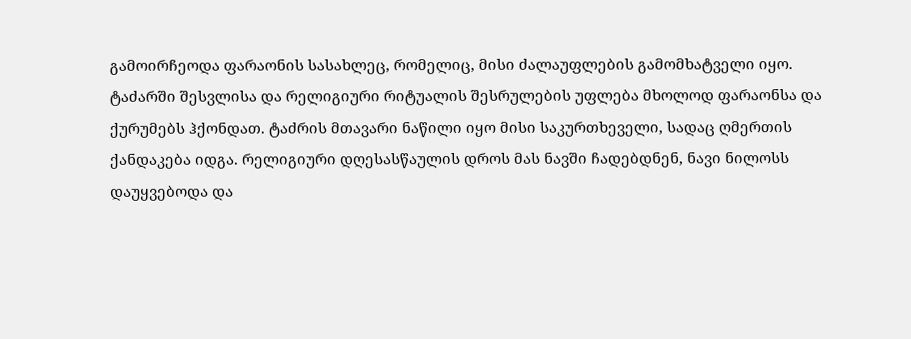გამოირჩეოდა ფარაონის სასახლეც, რომელიც, მისი ძალაუფლების გამომხატველი იყო.
ტაძარში შესვლისა და რელიგიური რიტუალის შესრულების უფლება მხოლოდ ფარაონსა და ქურუმებს ჰქონდათ. ტაძრის მთავარი ნაწილი იყო მისი საკურთხეველი, სადაც ღმერთის ქანდაკება იდგა. რელიგიური დღესასწაულის დროს მას ნავში ჩადებდნენ, ნავი ნილოსს დაუყვებოდა და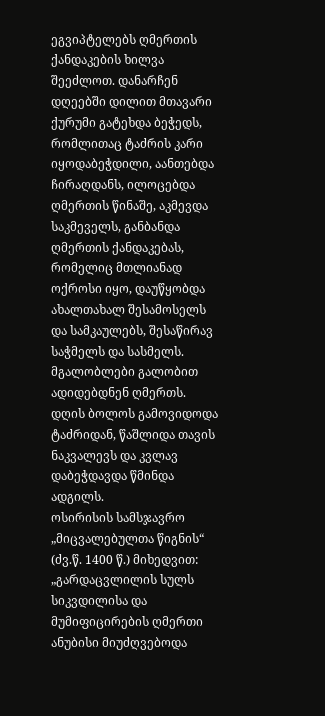ეგვიპტელებს ღმერთის ქანდაკების ხილვა შეეძლოთ. დანარჩენ დღეებში დილით მთავარი ქურუმი გატეხდა ბეჭედს, რომლითაც ტაძრის კარი იყოდაბეჭდილი, აანთებდა ჩირაღდანს, ილოცებდა ღმერთის წინაშე, აკმევდა საკმეველს, განბანდა ღმერთის ქანდაკებას, რომელიც მთლიანად ოქროსი იყო, დაუწყობდა ახალთახალ შესამოსელს და სამკაულებს, შესაწირავ საჭმელს და სასმელს. მგალობლები გალობით ადიდებდნენ ღმერთს. დღის ბოლოს გამოვიდოდა ტაძრიდან, წაშლიდა თავის ნაკვალევს და კვლავ დაბეჭდავდა წმინდა ადგილს.
ოსირისის სამსჯავრო „მიცვალებულთა წიგნის“ (ძვ.წ. 1400 წ.) მიხედვით: „გარდაცვლილის სულს სიკვდილისა და მუმიფიცირების ღმერთი ანუბისი მიუძღვებოდა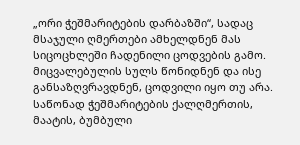„ორი ჭეშმარიტების დარბაზში“, სადაც მსაჯული ღმერთები ამხელდნენ მას სიცოცხლეში ჩადენილი ცოდვების გამო. მიცვალებულის სულს წონიდნენ და ისე განსაზღვრავდნენ, ცოდვილი იყო თუ არა. საწონად ჭეშმარიტების ქალღმერთის, მაატის, ბუმბული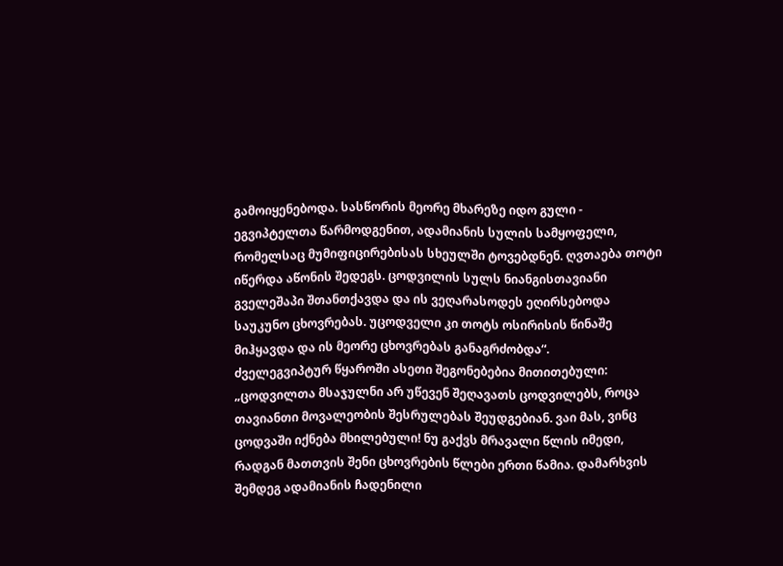გამოიყენებოდა. სასწორის მეორე მხარეზე იდო გული - ეგვიპტელთა წარმოდგენით, ადამიანის სულის სამყოფელი, რომელსაც მუმიფიცირებისას სხეულში ტოვებდნენ. ღვთაება თოტი იწერდა აწონის შედეგს. ცოდვილის სულს ნიანგისთავიანი გველეშაპი შთანთქავდა და ის ვეღარასოდეს ეღირსებოდა საუკუნო ცხოვრებას. უცოდველი კი თოტს ოსირისის წინაშე მიჰყავდა და ის მეორე ცხოვრებას განაგრძობდა“.
ძველეგვიპტურ წყაროში ასეთი შეგონებებია მითითებული: „ცოდვილთა მსაჯულნი არ უწევენ შეღავათს ცოდვილებს, როცა თავიანთი მოვალეობის შესრულებას შეუდგებიან. ვაი მას, ვინც ცოდვაში იქნება მხილებული! ნუ გაქვს მრავალი წლის იმედი, რადგან მათთვის შენი ცხოვრების წლები ერთი წამია. დამარხვის შემდეგ ადამიანის ჩადენილი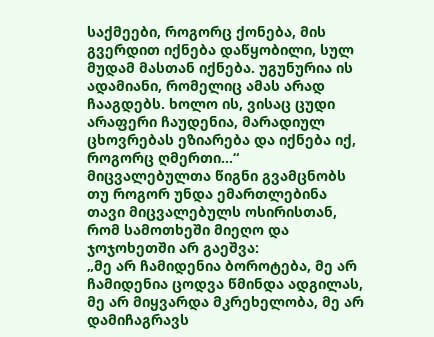საქმეები, როგორც ქონება, მის გვერდით იქნება დაწყობილი, სულ მუდამ მასთან იქნება. უგუნურია ის ადამიანი, რომელიც ამას არად ჩააგდებს. ხოლო ის, ვისაც ცუდი არაფერი ჩაუდენია, მარადიულ ცხოვრებას ეზიარება და იქნება იქ, როგორც ღმერთი...“
მიცვალებულთა წიგნი გვამცნობს თუ როგორ უნდა ემართლებინა თავი მიცვალებულს ოსირისთან, რომ სამოთხეში მიეღო და ჯოჯოხეთში არ გაეშვა:
„მე არ ჩამიდენია ბოროტება, მე არ ჩამიდენია ცოდვა წმინდა ადგილას, მე არ მიყვარდა მკრეხელობა, მე არ დამიჩაგრავს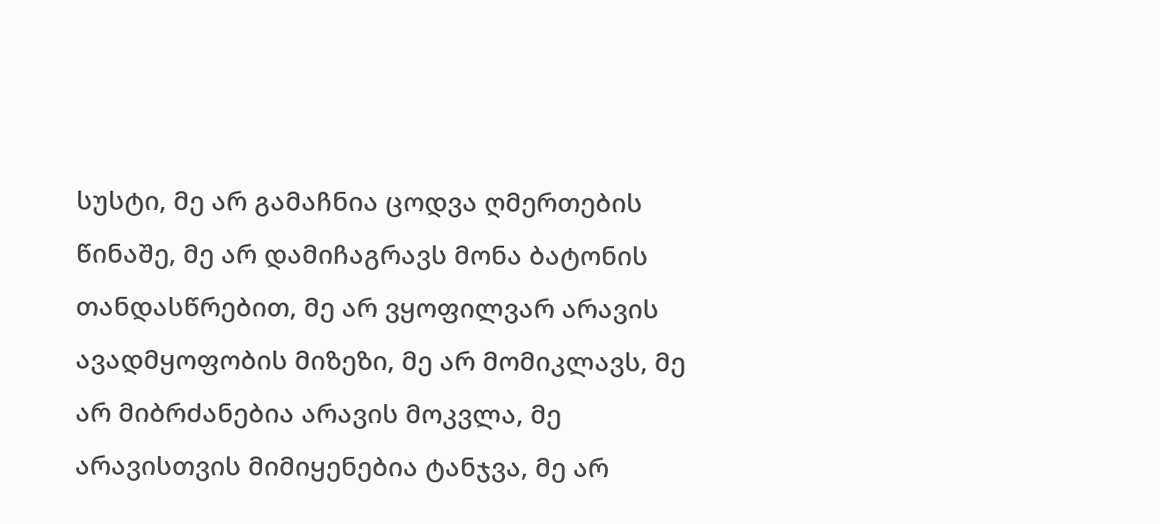სუსტი, მე არ გამაჩნია ცოდვა ღმერთების წინაშე, მე არ დამიჩაგრავს მონა ბატონის თანდასწრებით, მე არ ვყოფილვარ არავის ავადმყოფობის მიზეზი, მე არ მომიკლავს, მე არ მიბრძანებია არავის მოკვლა, მე არავისთვის მიმიყენებია ტანჯვა, მე არ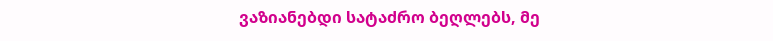ვაზიანებდი სატაძრო ბეღლებს, მე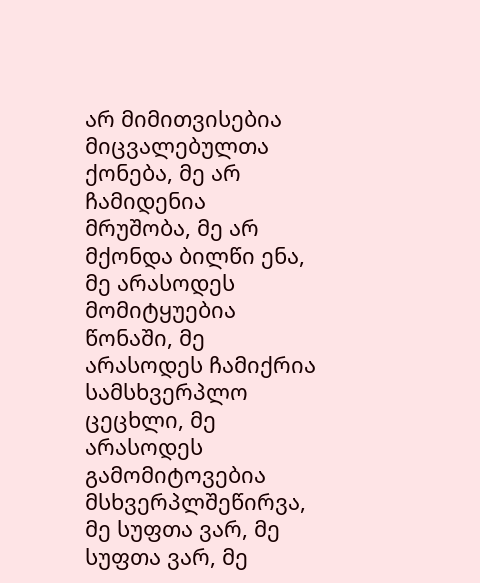არ მიმითვისებია მიცვალებულთა ქონება, მე არ ჩამიდენია მრუშობა, მე არ მქონდა ბილწი ენა, მე არასოდეს მომიტყუებია წონაში, მე არასოდეს ჩამიქრია სამსხვერპლო ცეცხლი, მე არასოდეს გამომიტოვებია მსხვერპლშეწირვა, მე სუფთა ვარ, მე სუფთა ვარ, მე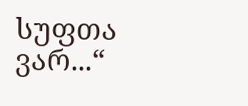სუფთა ვარ...“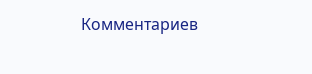Комментариев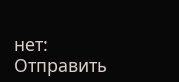нет:
Отправить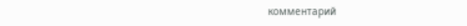комментарий